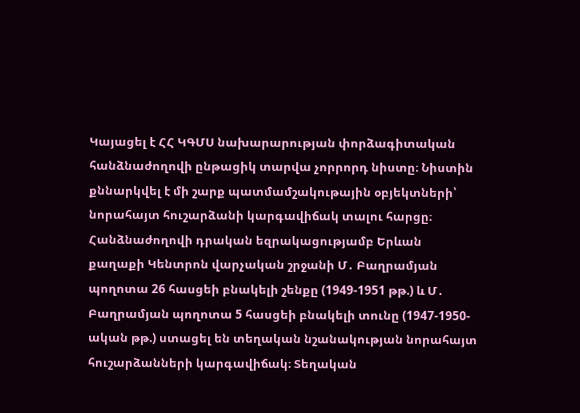Կայացել է ՀՀ ԿԳՄՍ նախարարության փորձագիտական հանձնաժողովի ընթացիկ տարվա չորրորդ նիստը։ Նիստին քննարկվել է մի շարք պատմամշակութային օբյեկտների՝ նորահայտ հուշարձանի կարգավիճակ տալու հարցը։
Հանձնաժողովի դրական եզրակացությամբ Երևան քաղաքի Կենտրոն վարչական շրջանի Մ․ Բաղրամյան պողոտա 26 հասցեի բնակելի շենքը (1949-1951 թթ.) և Մ․ Բաղրամյան պողոտա 5 հասցեի բնակելի տունը (1947-1950-ական թթ.) ստացել են տեղական նշանակության նորահայտ հուշարձանների կարգավիճակ։ Տեղական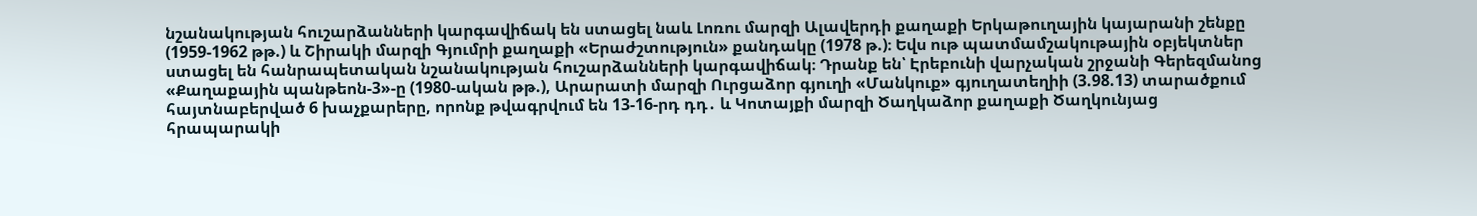նշանակության հուշարձանների կարգավիճակ են ստացել նաև Լոռու մարզի Ալավերդի քաղաքի Երկաթուղային կայարանի շենքը (1959-1962 թթ.) և Շիրակի մարզի Գյումրի քաղաքի «Երաժշտություն» քանդակը (1978 թ.)։ Եվս ութ պատմամշակութային օբյեկտներ ստացել են հանրապետական նշանակության հուշարձանների կարգավիճակ։ Դրանք են՝ Էրեբունի վարչական շրջանի Գերեզմանոց «Քաղաքային պանթեոն-3»-ը (1980-ական թթ.), Արարատի մարզի Ուրցաձոր գյուղի «Մանկուք» գյուղատեղիի (3.98.13) տարածքում հայտնաբերված 6 խաչքարերը, որոնք թվագրվում են 13-16-րդ դդ․ և Կոտայքի մարզի Ծաղկաձոր քաղաքի Ծաղկունյաց հրապարակի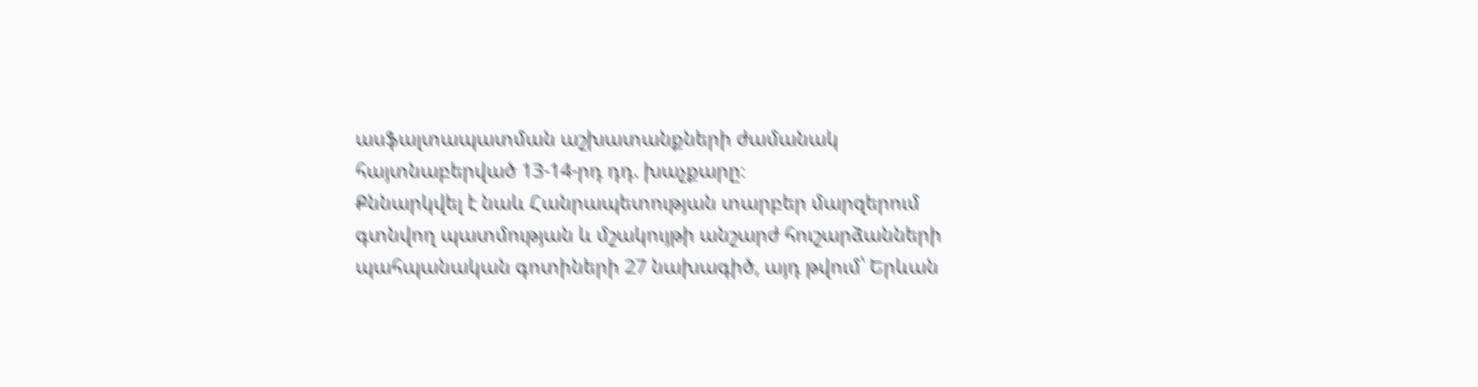ասֆալտապատման աշխատանքների ժամանակ հայտնաբերված 13-14-րդ դդ. խաչքարը։
Քննարկվել է նաև Հանրապետության տարբեր մարզերում գտնվող պատմության և մշակույթի անշարժ հուշարձանների պահպանական գոտիների 27 նախագիծ, այդ թվում՝ Երևան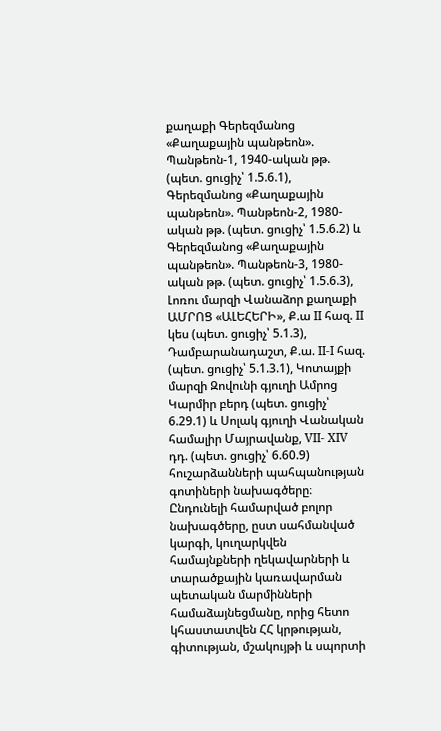քաղաքի Գերեզմանոց «Քաղաքային պանթեոն». Պանթեոն-1, 1940-ական թթ. (պետ. ցուցիչ՝ 1.5.6.1), Գերեզմանոց «Քաղաքային պանթեոն». Պանթեոն-2, 1980-ական թթ. (պետ. ցուցիչ՝ 1.5.6.2) և Գերեզմանոց «Քաղաքային պանթեոն». Պանթեոն-3, 1980-ական թթ. (պետ. ցուցիչ՝ 1.5.6.3), Լոռու մարզի Վանաձոր քաղաքի ԱՄՐՈՑ «ԱԼԵՀԵՐԻ», Ք.ա II հազ. II կես (պետ. ցուցիչ՝ 5.1.3), Դամբարանադաշտ, Ք.ա. II-I հազ. (պետ. ցուցիչ՝ 5.1.3.1), Կոտայքի մարզի Զովունի գյուղի Ամրոց Կարմիր բերդ (պետ. ցուցիչ՝ 6.29.1) և Սոլակ գյուղի Վանական համալիր Մայրավանք, VII- XIV դդ. (պետ. ցուցիչ՝ 6.60.9) հուշարձանների պահպանության գոտիների նախագծերը։
Ընդունելի համարված բոլոր նախագծերը, ըստ սահմանված կարգի, կուղարկվեն համայնքների ղեկավարների և տարածքային կառավարման պետական մարմինների համաձայնեցմանը, որից հետո կհաստատվեն ՀՀ կրթության, գիտության, մշակույթի և սպորտի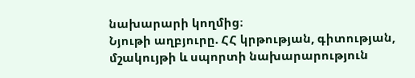նախարարի կողմից։
Նյութի աղբյուրը. ՀՀ կրթության, գիտության, մշակույթի և սպորտի նախարարություն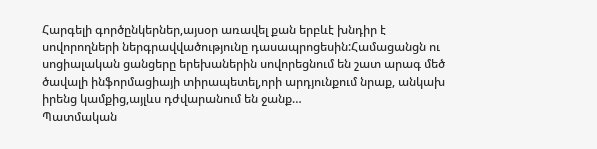Հարգելի գործընկերներ,այսօր առավել քան երբևէ խնդիր է սովորողների ներգրավվածությունը դասապրոցեսին:Համացանցն ու սոցիալական ցանցերը երեխաներին սովորեցնում են շատ արագ մեծ ծավալի ինֆորմացիայի տիրապետել,որի արդյունքում նրաք, անկախ իրենց կամքից,այլևս դժվարանում են ջանք…
Պատմական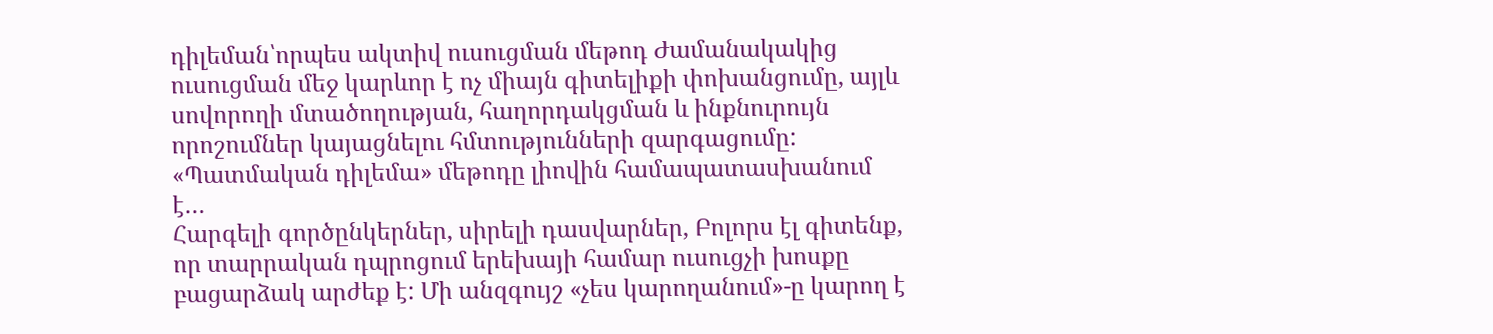դիլեման՝որպես ակտիվ ուսուցման մեթոդ Ժամանակակից ուսուցման մեջ կարևոր է ոչ միայն գիտելիքի փոխանցումը, այլև սովորողի մտածողության, հաղորդակցման և ինքնուրույն որոշումներ կայացնելու հմտությունների զարգացումը: «Պատմական դիլեմա» մեթոդը լիովին համապատասխանում է…
Հարգելի գործընկերներ, սիրելի դասվարներ, Բոլորս էլ գիտենք, որ տարրական դպրոցում երեխայի համար ուսուցչի խոսքը բացարձակ արժեք է: Մի անզգույշ «չես կարողանում»-ը կարող է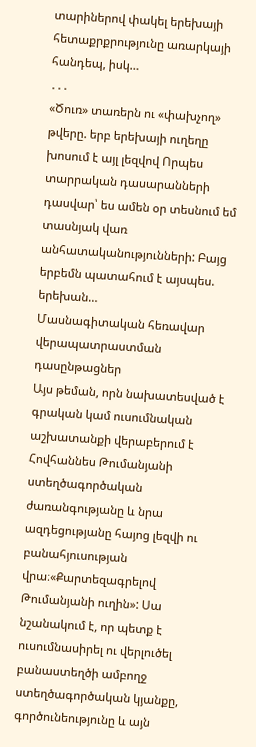տարիներով փակել երեխայի հետաքրքրությունը առարկայի հանդեպ, իսկ…
․․․
«Ծուռ» տառերն ու «փախչող» թվերը. երբ երեխայի ուղեղը խոսում է այլ լեզվով Որպես տարրական դասարանների դասվար՝ ես ամեն օր տեսնում եմ տասնյակ վառ անհատականությունների: Բայց երբեմն պատահում է այսպես. երեխան…
Մասնագիտական հեռավար վերապատրաստման դասընթացներ
Այս թեման, որն նախատեսված է գրական կամ ուսումնական աշխատանքի վերաբերում է Հովհաննես Թումանյանի ստեղծագործական ժառանգությանը և նրա ազդեցությանը հայոց լեզվի ու բանահյուսության վրա։«Քարտեզագրելով Թումանյանի ուղին»: Սա նշանակում է, որ պետք է ուսումնասիրել ու վերլուծել բանաստեղծի ամբողջ ստեղծագործական կյանքը, գործունեությունը և այն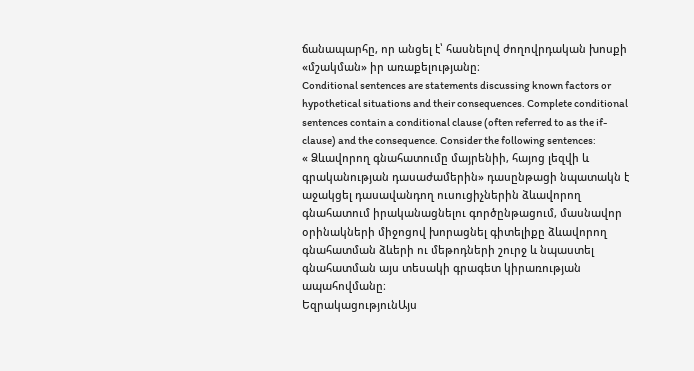ճանապարհը, որ անցել է՝ հասնելով ժողովրդական խոսքի «մշակման» իր առաքելությանը։
Conditional sentences are statements discussing known factors or hypothetical situations and their consequences. Complete conditional sentences contain a conditional clause (often referred to as the if-clause) and the consequence. Consider the following sentences:
« Ձևավորող գնահատումը մայրենիի, հայոց լեզվի և գրականության դասաժամերին» դասընթացի նպատակն է աջակցել դասավանդող ուսուցիչներին ձևավորող գնահատում իրականացնելու գործընթացում, մասնավոր օրինակների միջոցով խորացնել գիտելիքը ձևավորող գնահատման ձևերի ու մեթոդների շուրջ և նպաստել գնահատման այս տեսակի գրագետ կիրառության ապահովմանը։
ԵզրակացությունԱյս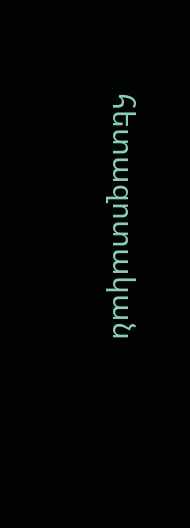հետազոտական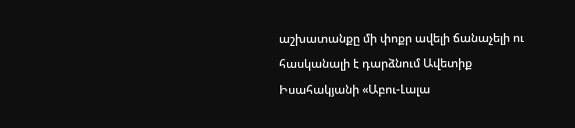աշխատանքը մի փոքր ավելի ճանաչելի ու հասկանալի է դարձնում Ավետիք Իսահակյանի «Աբու-Լալա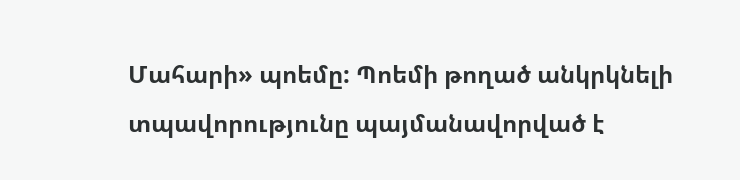Մահարի» պոեմը: Պոեմի թողած անկրկնելի տպավորությունը պայմանավորված է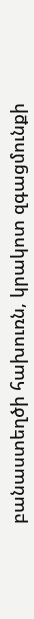բանաստեղծի հախուռն, կրակոտ զգացմունքի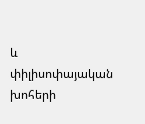և փիլիսոփայական խոհերի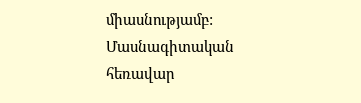միասնությամբ:
Մասնագիտական հեռավար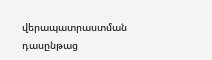վերապատրաստման դասընթաց